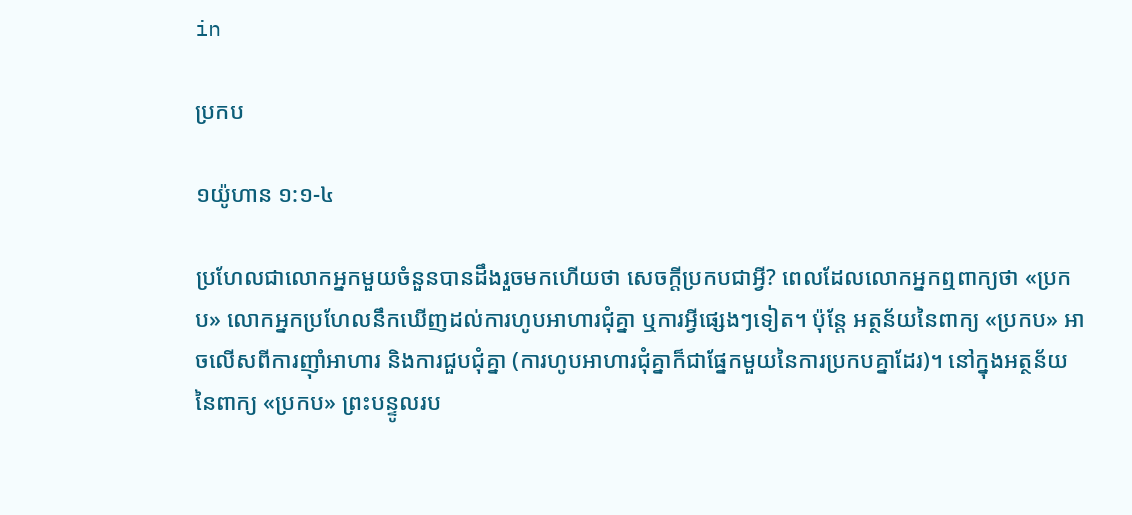in

ប្រកប

១យ៉ូហាន ១:១-៤

ប្រហែលជាលោកអ្នកមួយចំនួនបានដឹងរួចមកហើយថា សេចក្តីប្រកបជាអ្វី? ពេលដែលលោកអ្នកឮពាក្យថា «ប្រកប» លោកអ្នកប្រហែលនឹកឃើញដល់ការហូបអាហារជុំគ្នា ឬការអ្វីផ្សេងៗទៀត។ ប៉ុន្តែ អត្ថន័យនៃពាក្យ «ប្រកប» អាចលើសពីការញ៉ាំអាហារ និងការជួបជុំគ្នា (ការហូបអាហារជុំគ្នាក៏ជាផ្នែកមួយនៃការប្រកបគ្នាដែរ)។ នៅក្នុងអត្ថន័យនៃពាក្យ «ប្រកប» ព្រះបន្ទូលរប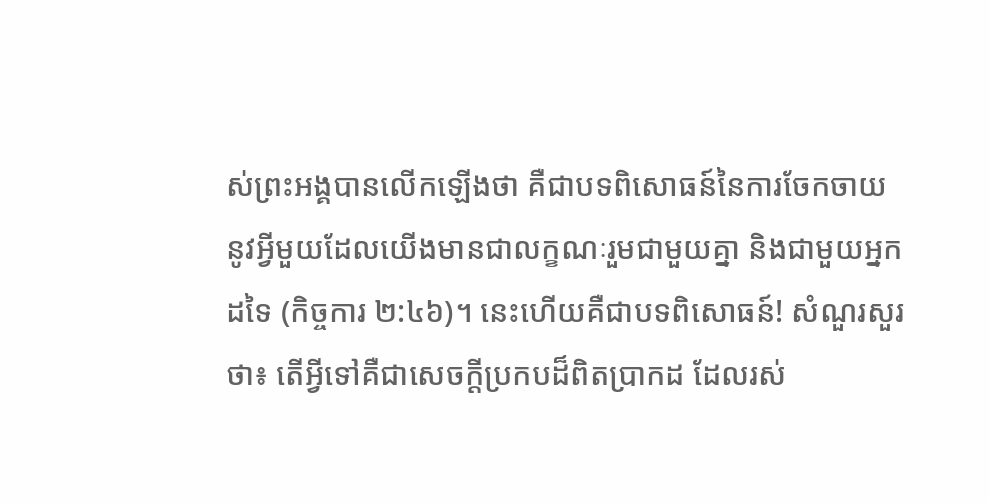ស់ព្រះអង្គបានលើកឡើងថា គឺជាបទពិសោធន៍នៃការចែកចាយនូវអ្វីមួយដែលយើងមានជាលក្ខណៈរួមជាមួយគ្នា និងជាមួយអ្នកដទៃ (កិច្ចការ ២:៤៦)។ នេះហើយគឺជាបទពិសោធន៍! សំណួរសួរថា៖ តើអ្វីទៅគឺជាសេចក្ដីប្រកបដ៏ពិតប្រាកដ ដែលរស់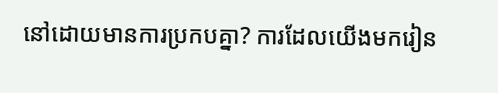នៅដោយមានការប្រកបគ្នា? ការដែលយើងមករៀន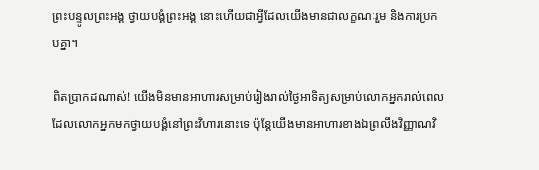ព្រះបន្ទូលព្រះអង្គ ថ្វាយបង្គំព្រះអង្គ នោះហើយជាអ្វីដែលយើងមានជាលក្ខណៈរួម និងការប្រកបគ្នា។

ពិតប្រាកដណាស់! យើងមិនមានអាហារសម្រាប់រៀងរាល់ថ្ងៃអាទិត្យសម្រាប់លោកអ្នករាល់ពេលដែលលោកអ្នកមកថ្វាយបង្គំនៅព្រះវិហារនោះទេ ប៉ុន្តែយើងមានអាហារខាងឯព្រលឹងវិញ្ញាណវិ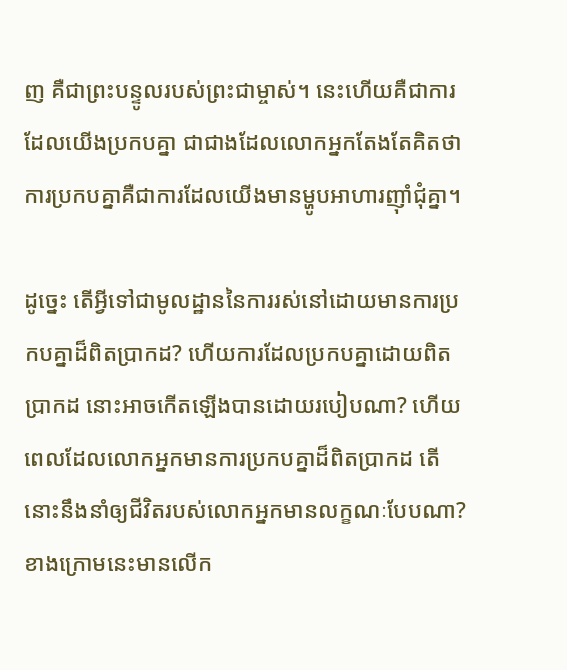ញ គឺជាព្រះបន្ទូលរបស់ព្រះជាម្ចាស់។ នេះហើយគឺជាការដែលយើងប្រកបគ្នា ជាជាងដែលលោកអ្នកតែងតែគិតថាការប្រកបគ្នាគឺជាការដែលយើងមានម្ហូបអាហារញ៉ាំជុំគ្នា។

ដូច្នេះ តើអ្វីទៅជាមូលដ្ឋាននៃការរស់នៅដោយមានការប្រកបគ្នាដ៏ពិតប្រាកដ? ហើយការដែលប្រកបគ្នាដោយពិតប្រាកដ នោះអាចកើតឡើងបានដោយរបៀបណា? ហើយពេលដែលលោកអ្នកមានការប្រកបគ្នាដ៏ពិតប្រាកដ តើនោះនឹងនាំឲ្យជីវិតរបស់លោកអ្នកមានលក្ខណៈបែបណា? ខាងក្រោមនេះមានលើក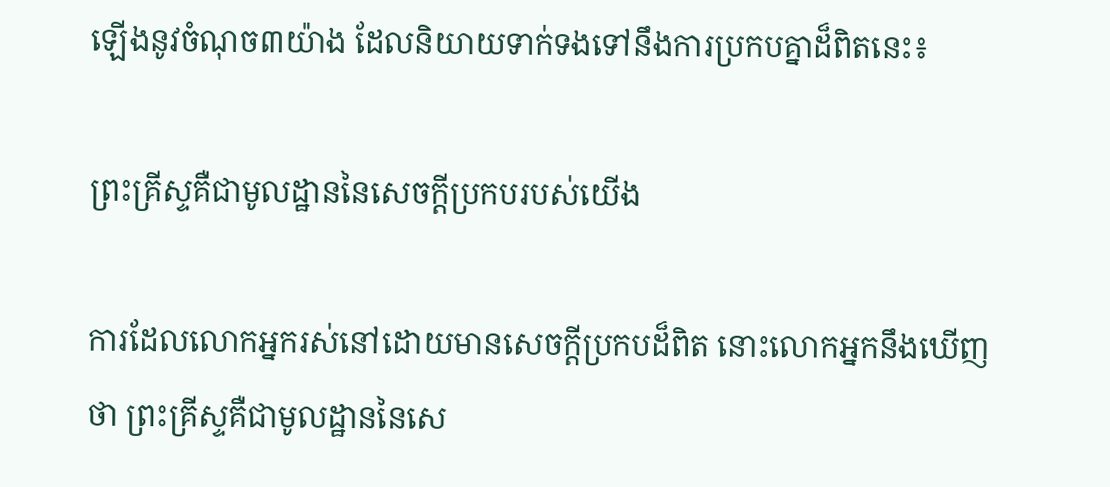ឡើងនូវចំណុច៣យ៉ាង ដែលនិយាយទាក់ទងទៅនឹងការប្រកបគ្នាដ៏ពិតនេះ៖

ព្រះគ្រីស្ទគឺជាមូលដ្ឋាននៃសេចក្តីប្រកបរបស់យើង

ការដែលលោកអ្នករស់នៅដោយមានសេចក្តីប្រកបដ៏ពិត នោះលោកអ្នកនឹងឃើញថា ព្រះគ្រីស្ទគឺជាមូលដ្ឋាននៃសេ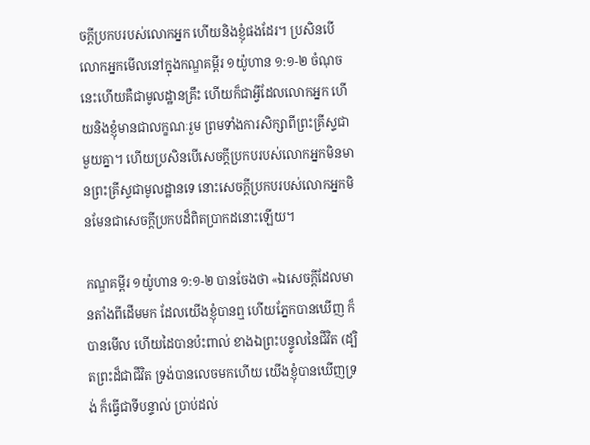ចក្តីប្រកបរបស់លោកអ្នក ហើយនិងខ្ញុំផងដែរ។ ប្រសិនបើលោកអ្នកមើលនៅក្នុងកណ្ឌគម្ពីរ ១យ៉ូហាន ១:១-២ ចំណុចនេះហើយគឺជាមូលដ្ឋានគ្រឹះ ហើយក៏ជាអ្វីដែលលោកអ្នក ហើយនិងខ្ញុំមានជាលក្ខណៈរួម ព្រមទាំងការសិក្សាពីព្រះគ្រីស្ទជាមួយគ្នា។ ហើយប្រសិនបើសេចក្ដីប្រកបរបស់លោកអ្នកមិនមានព្រះគ្រីស្ទជាមូលដ្ឋានទេ នោះសេចក្ដីប្រកបរបស់លោកអ្នកមិនមែនជាសេចក្ដីប្រកបដ៏ពិតប្រាកដនោះឡើយ។

កណ្ឌគម្ពីរ ១យ៉ូហាន ១:១-២ បានចែងថា «ឯសេចក្ដីដែលមានតាំងពីដើមមក ដែលយើងខ្ញុំបានឮ ហើយភ្នែកបានឃើញ ក៏បានមើល ហើយដៃបានប៉ះពាល់ ខាងឯព្រះបន្ទូលនៃជីវិត (ដ្បិតព្រះដ៏ជាជីវិត ទ្រង់បានលេចមកហើយ យើងខ្ញុំបានឃើញទ្រង់ ក៏ធ្វើជាទីបន្ទាល់ ប្រាប់ដល់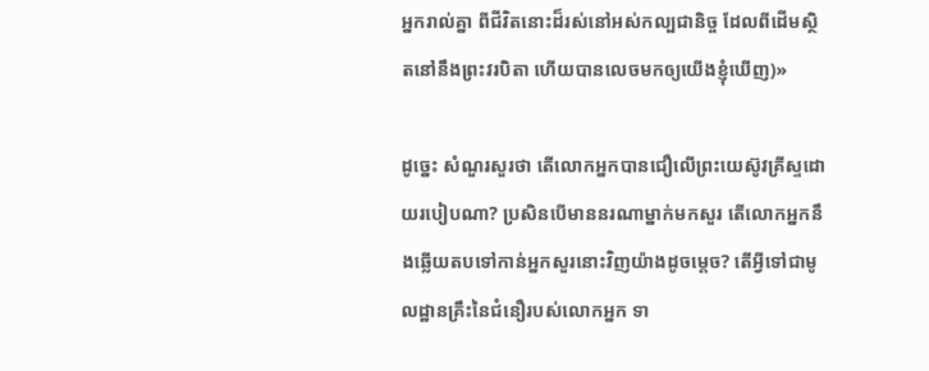អ្នករាល់គ្នា ពីជីវិតនោះដ៏រស់នៅអស់កល្បជានិច្ច ដែលពីដើមស្ថិតនៅនឹងព្រះវរបិតា ហើយបានលេចមកឲ្យយើងខ្ញុំឃើញ)»

ដូច្នេះ សំណួរសួរថា តើលោកអ្នកបានជឿលើព្រះយេស៊ូវគ្រីស្ទដោយរបៀបណា? ប្រសិនបើមាននរណាម្នាក់មកសួរ តើលោកអ្នកនឹងឆ្លើយតបទៅកាន់អ្នកសួរនោះវិញយ៉ាងដូចម្តេច? តើអ្វីទៅជាមូលដ្ឋានគ្រឹះនៃជំនឿរបស់លោកអ្នក ទា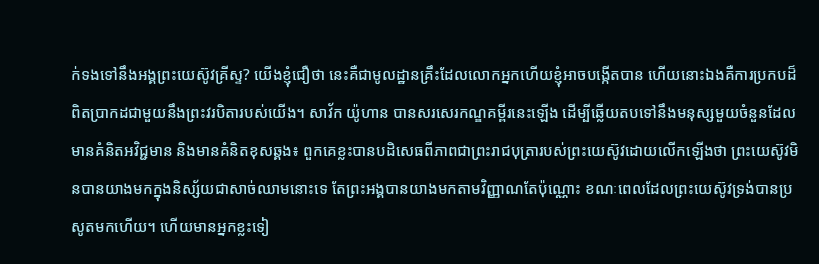ក់ទងទៅនឹងអង្គព្រះយេស៊ូវគ្រីស្ទ? យើងខ្ញុំជឿថា នេះគឺជាមូលដ្ឋានគ្រឹះដែលលោកអ្នកហើយខ្ញុំអាចបង្កើតបាន ហើយនោះឯងគឺការប្រកបដ៏ពិតប្រាកដជាមួយនឹងព្រះវរបិតារបស់យើង។ សាវ័ក យ៉ូហាន បានសរសេរកណ្ឌគម្ពីរនេះឡើង ដើម្បីឆ្លើយតបទៅនឹងមនុស្សមួយចំនួនដែលមានគំនិតអវិជ្ជមាន និងមានគំនិតខុសឆ្គង៖ ពួកគេខ្លះបានបដិសេធពីភាពជាព្រះរាជបុត្រារបស់ព្រះយេស៊ូវដោយលើកឡើងថា ព្រះយេស៊ូវមិនបានយាងមកក្នុងនិស្ស័យជាសាច់ឈាមនោះទេ តែព្រះអង្គបានយាងមកតាមវិញ្ញាណតែប៉ុណ្ណោះ ខណៈពេលដែលព្រះយេស៊ូវទ្រង់បានប្រសូតមកហើយ។ ហើយមានអ្នកខ្លះទៀ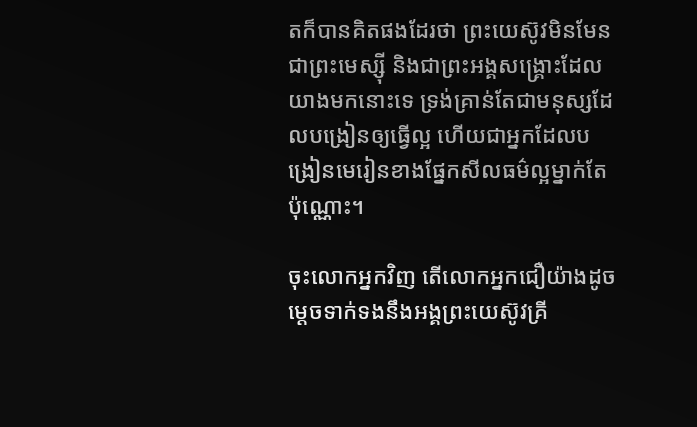តក៏បានគិតផងដែរថា ព្រះយេស៊ូវមិនមែនជាព្រះមេស្ស៊ី និងជាព្រះអង្គសង្គ្រោះដែលយាងមកនោះទេ ទ្រង់គ្រាន់តែជាមនុស្សដែលបង្រៀនឲ្យធ្វើល្អ ហើយជាអ្នកដែលបង្រៀនមេរៀនខាងផ្នែកសីលធម៌ល្អម្នាក់តែប៉ុណ្ណោះ។

ចុះលោកអ្នកវិញ តើលោកអ្នកជឿយ៉ាងដូចម្តេចទាក់ទងនឹងអង្គព្រះយេស៊ូវគ្រី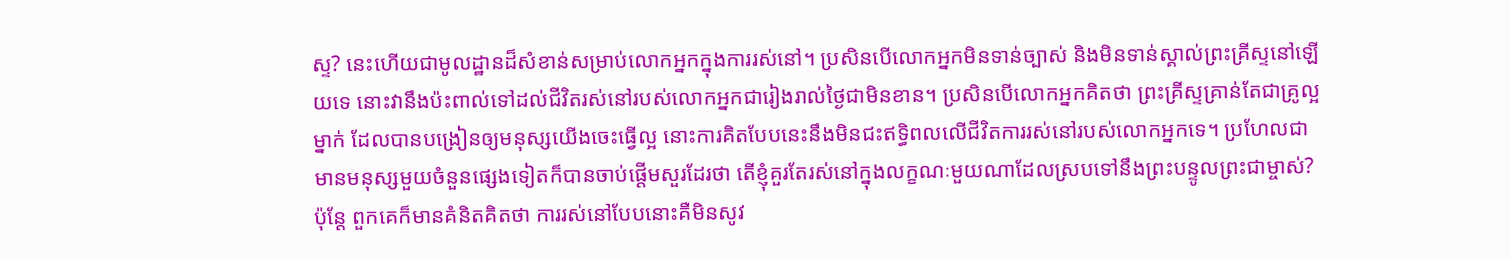ស្ទ? នេះហើយជាមូលដ្ឋានដ៏សំខាន់សម្រាប់លោកអ្នកក្នុងការរស់នៅ។ ប្រសិនបើលោកអ្នកមិនទាន់ច្បាស់ និងមិនទាន់ស្គាល់ព្រះគ្រីស្ទនៅឡើយទេ នោះវានឹងប៉ះពាល់ទៅដល់ជីវិតរស់នៅរបស់លោកអ្នកជារៀងរាល់ថ្ងៃជាមិនខាន។ ប្រសិនបើលោកអ្នកគិតថា ព្រះគ្រីស្ទគ្រាន់តែជាគ្រូល្អម្នាក់ ដែលបានបង្រៀនឲ្យមនុស្សយើងចេះធ្វើល្អ នោះការគិតបែបនេះនឹងមិនជះឥទ្ធិពលលើជីវិតការរស់នៅរបស់លោកអ្នកទេ។ ប្រហែលជាមានមនុស្សមួយចំនួនផ្សេងទៀតក៏បានចាប់ផ្ដើមសួរដែរថា តើខ្ញុំគួរតែរស់នៅក្នុងលក្ខណៈមួយណាដែលស្របទៅនឹងព្រះបន្ទូលព្រះជាម្ចាស់? ប៉ុន្តែ ពួកគេក៏មានគំនិតគិតថា ការរស់នៅបែបនោះគឺមិនសូវ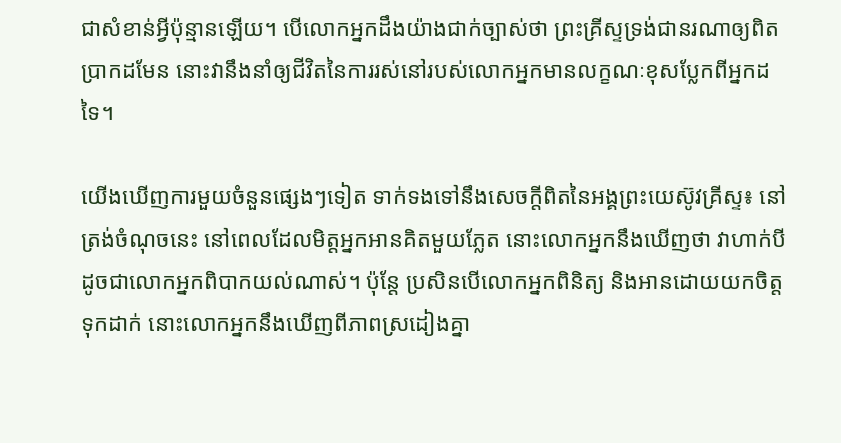ជាសំខាន់អ្វីប៉ុន្មានឡើយ។ បើលោកអ្នកដឹងយ៉ាងជាក់ច្បាស់ថា ព្រះគ្រីស្ទទ្រង់ជានរណាឲ្យពិតប្រាកដមែន នោះវានឹងនាំឲ្យជីវិតនៃការរស់នៅរបស់លោកអ្នកមានលក្ខណៈខុសប្លែកពីអ្នកដទៃ។

យើងឃើញការមួយចំនួនផ្សេងៗទៀត ទាក់ទងទៅនឹងសេចក្តីពិតនៃអង្គព្រះយេស៊ូវគ្រីស្ទ៖ នៅត្រង់ចំណុចនេះ នៅពេលដែលមិត្តអ្នកអានគិតមួយភ្លែត នោះលោកអ្នកនឹងឃើញថា វាហាក់បីដូចជាលោកអ្នកពិបាកយល់ណាស់។ ប៉ុន្តែ ប្រសិនបើលោកអ្នកពិនិត្យ និងអានដោយយកចិត្តទុកដាក់ នោះលោកអ្នកនឹងឃើញពីភាពស្រដៀងគ្នា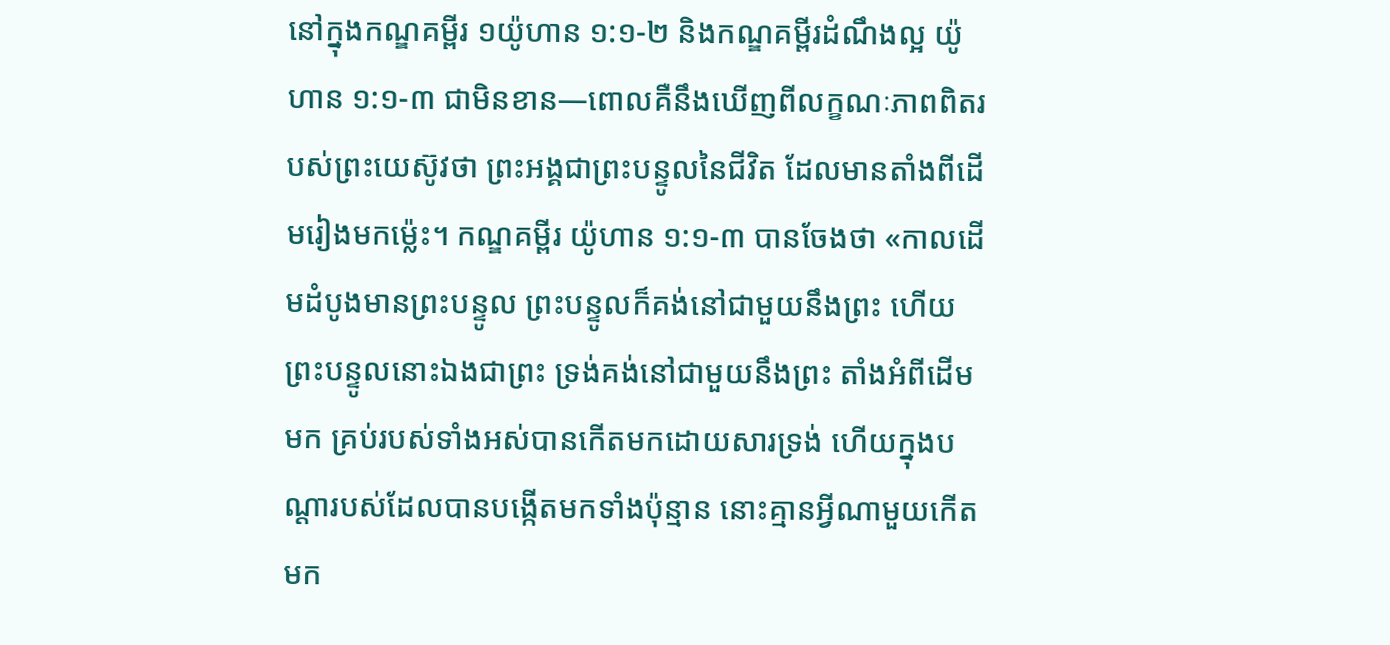នៅក្នុងកណ្ឌគម្ពីរ ១យ៉ូហាន ១:១-២ និងកណ្ឌគម្ពីរដំណឹងល្អ យ៉ូហាន ១:១-៣ ជាមិនខាន—ពោលគឺនឹងឃើញពីលក្ខណៈភាពពិតរបស់ព្រះយេស៊ូវថា ព្រះអង្គជាព្រះបន្ទូលនៃជីវិត ដែលមានតាំងពីដើមរៀងមកម៉្លេះ។ កណ្ឌគម្ពីរ យ៉ូហាន ១:១-៣ បានចែងថា «កាលដើមដំបូងមានព្រះបន្ទូល ព្រះបន្ទូលក៏គង់នៅជាមួយនឹងព្រះ ហើយព្រះបន្ទូលនោះឯងជាព្រះ ទ្រង់គង់នៅជាមួយនឹងព្រះ តាំងអំពីដើមមក គ្រប់របស់ទាំងអស់បានកើតមកដោយសារទ្រង់ ហើយក្នុងបណ្ដារបស់ដែលបានបង្កើតមកទាំងប៉ុន្មាន នោះគ្មានអ្វីណាមួយកើតមក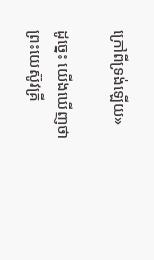ក្រៅពីទ្រង់ឡើយ»

ដូច្នេះ យើងឃើញថា ព្រះយេស៊ូវគ្រី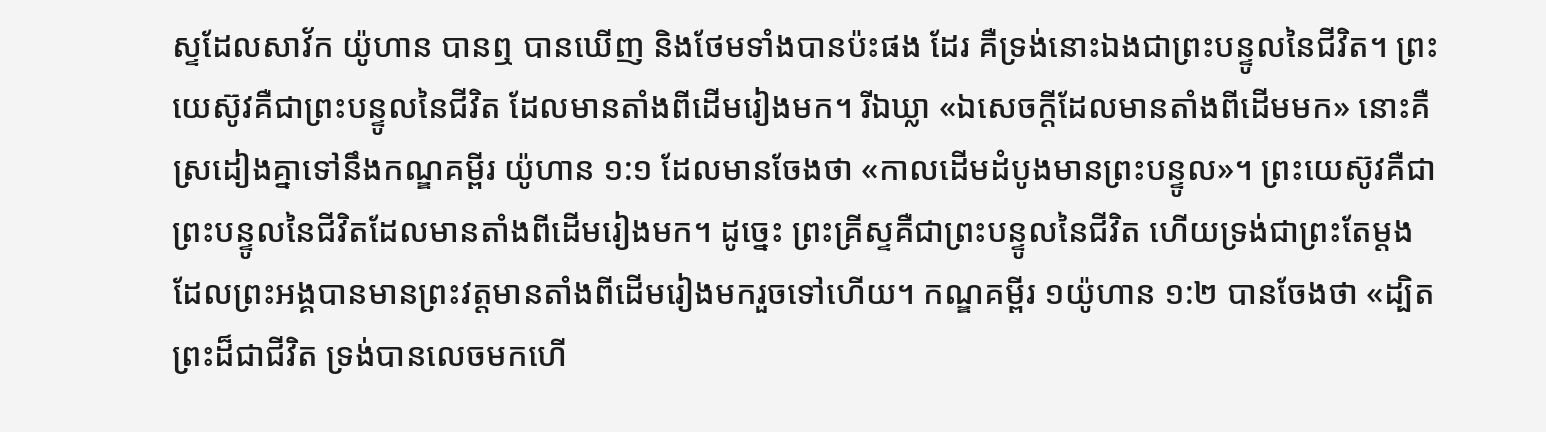ស្ទដែលសាវ័ក យ៉ូហាន បានឮ បានឃើញ និងថែមទាំងបានប៉ះផង ដែរ គឺទ្រង់នោះឯងជាព្រះបន្ទូលនៃជីវិត។ ព្រះយេស៊ូវគឺជាព្រះបន្ទូលនៃជីវិត ដែលមានតាំងពីដើមរៀងមក។ រីឯឃ្លា «ឯសេចក្ដីដែលមានតាំងពីដើមមក» នោះគឺស្រដៀងគ្នាទៅនឹងកណ្ឌគម្ពីរ យ៉ូហាន ១:១ ដែលមានចែងថា «កាលដើមដំបូងមានព្រះបន្ទូល»។ ព្រះយេស៊ូវគឺជាព្រះបន្ទូលនៃជីវិតដែលមានតាំងពីដើមរៀងមក។ ដូច្នេះ ព្រះគ្រីស្ទគឺជាព្រះបន្ទូលនៃជីវិត ហើយទ្រង់ជាព្រះតែម្តង ដែលព្រះអង្គបានមានព្រះវត្តមានតាំងពីដើមរៀងមករួចទៅហើយ។ កណ្ឌគម្ពីរ ១យ៉ូហាន ១:២ បានចែងថា «ដ្បិតព្រះដ៏ជាជីវិត ទ្រង់បានលេចមកហើ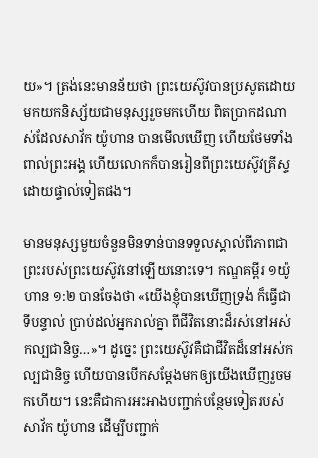យ»។ ត្រង់នេះមានន័យថា ព្រះយេស៊ូវបានប្រសូតដោយមកយកនិស្ស័យជាមនុស្សរួចមកហើយ ពិតប្រាកដណាស់ដែលសាវ័ក យ៉ូហាន បានមើលឃើញ ហើយថែមទាំងពាល់ព្រះអង្គ ហើយលោកក៏បានរៀនពីព្រះយេស៊ូវគ្រីស្ទដោយផ្ទាល់ទៀតផង។

មានមនុស្សមួយចំនួនមិនទាន់បានទទួលស្គាល់ពីភាពជាព្រះរបស់ព្រះយេស៊ូវនៅឡើយនោះទេ។ កណ្ឌគម្ពីរ ១យ៉ូហាន ១:២ បានចែងថា «យើងខ្ញុំបានឃើញទ្រង់ ក៏ធ្វើជាទីបន្ទាល់ ប្រាប់ដល់អ្នករាល់គ្នា ពីជីវិតនោះដ៏រស់នៅអស់កល្បជានិច្ច…»។ ដូច្នេះ ព្រះយេស៊ូវគឺជាជីវិតដ៏នៅអស់កល្បជានិច្ច ហើយបានបើកសម្ដែងមកឲ្យយើងឃើញរួចមកហើយ។ នេះគឺជាការអះអាងបញ្ជាក់បន្ថែមទៀតរបស់សាវ័ក យ៉ូហាន ដើម្បីបញ្ជាក់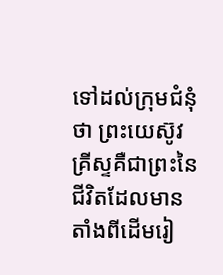ទៅដល់ក្រុមជំនុំថា ព្រះយេស៊ូវគ្រីស្ទគឺជាព្រះនៃជីវិតដែលមានតាំងពីដើមរៀ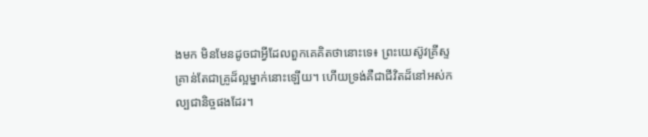ងមក មិនមែនដូចជាអ្វីដែលពួកគេគិតថានោះទេ៖ ព្រះយេស៊ូវគ្រីស្ទគ្រាន់តែជាគ្រូដ៏ល្អម្នាក់នោះឡើយ។ ហើយទ្រង់គឺជាជីវិតដ៏នៅអស់កល្បជានិច្ចផងដែរ។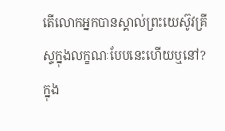តើលោកអ្នកបានស្គាល់ព្រះយេស៊ូវគ្រីស្ទក្នុងលក្ខណៈបែបនេះហើយឬនៅ? ក្នុង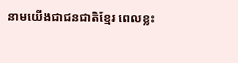នាមយើងជាជនជាតិខ្មែរ ពេលខ្លះ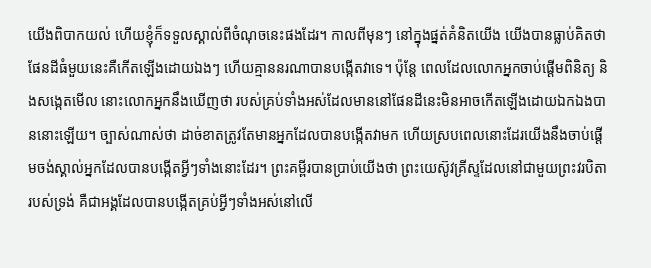យើងពិបាកយល់ ហើយខ្ញុំក៏ទទួលស្គាល់ពីចំណុចនេះផងដែរ។ កាលពីមុនៗ នៅក្នុងផ្នត់គំនិតយើង យើងបានធ្លាប់គិតថា ផែនដីធំមួយនេះគឺកើតឡើងដោយឯងៗ ហើយគ្មាននរណាបានបង្កើតវាទេ។ ប៉ុន្តែ ពេលដែលលោកអ្នកចាប់ផ្ដើមពិនិត្យ និងសង្កេតមើល នោះលោកអ្នកនឹងឃើញថា របស់គ្រប់ទាំងអស់ដែលមាននៅផែនដីនេះមិនអាចកើតឡើងដោយឯកឯងបាននោះឡើយ។ ច្បាស់ណាស់ថា ដាច់ខាតត្រូវតែមានអ្នកដែលបានបង្កើតវាមក ហើយស្របពេលនោះដែរយើងនឹងចាប់ផ្តើមចង់ស្គាល់អ្នកដែលបានបង្កើតអ្វីៗទាំងនោះដែរ។ ព្រះគម្ពីរបានប្រាប់យើងថា ព្រះយេស៊ូវគ្រីស្ទដែលនៅជាមួយព្រះវរបិតារបស់ទ្រង់ គឺជាអង្គដែលបានបង្កើតគ្រប់អ្វីៗទាំងអស់នៅលើ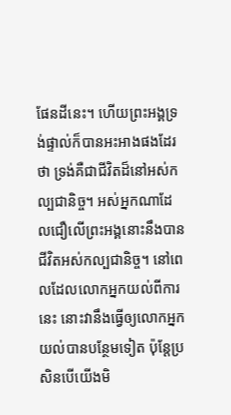ផែនដីនេះ។ ហើយព្រះអង្គទ្រង់ផ្ទាល់ក៏បានអះអាងផងដែរថា ទ្រង់គឺជាជីវិតដ៏នៅអស់កល្បជានិច្ច។ អស់អ្នកណាដែលជឿលើព្រះអង្គនោះនឹងបានជីវិតអស់កល្បជានិច្ច។ នៅពេលដែលលោកអ្នកយល់ពីការនេះ នោះវានឹងធ្វើឲ្យលោកអ្នកយល់បានបន្ថែមទៀត ប៉ុន្តែប្រសិនបើយើងមិ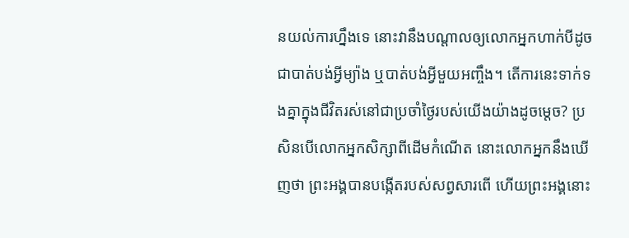នយល់ការហ្នឹងទេ នោះវានឹងបណ្តាលឲ្យលោកអ្នកហាក់បីដូចជាបាត់បង់អ្វីម្យ៉ាង ឬបាត់បង់អ្វីមួយអញ្ចឹង។ តើការនេះទាក់ទងគ្នាក្នុងជីវិតរស់នៅជាប្រចាំថ្ងៃរបស់យើងយ៉ាងដូចម្តេច? ប្រសិនបើលោកអ្នកសិក្សាពីដើមកំណើត នោះលោកអ្នកនឹងឃើញថា ព្រះអង្គបានបង្កើតរបស់សព្វសារពើ ហើយព្រះអង្គនោះ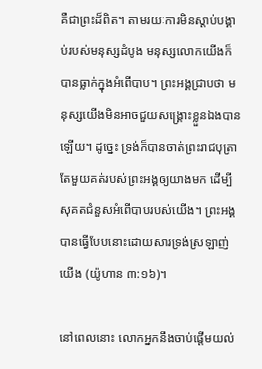គឺជាព្រះដ៏ពិត។ តាមរយៈការមិនស្តាប់បង្គាប់របស់មនុស្សដំបូង មនុស្សលោកយើងក៏បានធ្លាក់ក្នុងអំពើបាប។ ព្រះអង្គជ្រាបថា មនុស្សយើងមិនអាចជួយសង្គ្រោះខ្លួនឯងបានឡើយ។ ដូច្នេះ ទ្រង់ក៏បានចាត់ព្រះរាជបុត្រាតែមួយគត់របស់ព្រះអង្គឲ្យយាងមក ដើម្បីសុគតជំនួសអំពើបាបរបស់យើង។ ព្រះអង្គបានធ្វើបែបនោះដោយសារទ្រង់ស្រឡាញ់យើង (យ៉ូហាន ៣:១៦)។

នៅពេលនោះ លោកអ្នកនឹងចាប់ផ្តើមយល់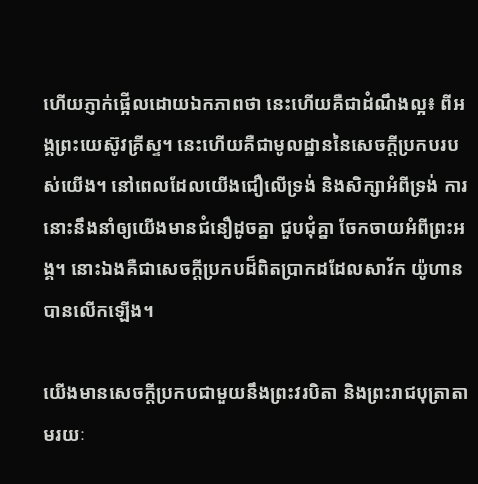ហើយភ្ញាក់ផ្អើលដោយឯកភាពថា នេះហើយគឺជាដំណឹងល្អ៖ ពីអង្គព្រះយេស៊ូវគ្រីស្ទ។ នេះហើយគឺជាមូលដ្ឋាននៃសេចក្ដីប្រកបរបស់យើង។ នៅពេលដែលយើងជឿលើទ្រង់ និងសិក្សាអំពីទ្រង់ ការនោះនឹងនាំឲ្យយើងមានជំនឿដូចគ្នា ជួបជុំគ្នា ចែកចាយអំពីព្រះអង្គ។ នោះឯងគឺជាសេចក្ដីប្រកបដ៏ពិតប្រាកដដែលសាវ័ក យ៉ូហាន បានលើកឡើង។

យើងមានសេចក្ដីប្រកបជាមួយនឹងព្រះវរបិតា និងព្រះរាជបុត្រាតាមរយៈ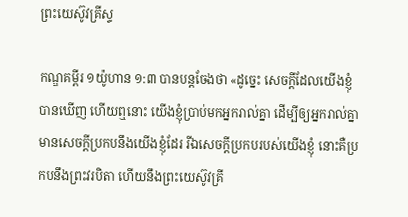ព្រះយេស៊ូវគ្រីស្ទ

កណ្ឌគម្ពីរ ១យ៉ូហាន ១:៣ បានបន្តចែងថា «ដូច្នេះ សេចក្ដីដែលយើងខ្ញុំបានឃើញ ហើយឮនោះ យើងខ្ញុំប្រាប់មកអ្នករាល់គ្នា ដើម្បីឲ្យអ្នករាល់គ្នាមានសេចក្ដីប្រកបនឹងយើងខ្ញុំដែរ រីឯសេចក្ដីប្រកបរបស់យើងខ្ញុំ នោះគឺប្រកបនឹងព្រះវរបិតា ហើយនឹងព្រះយេស៊ូវគ្រី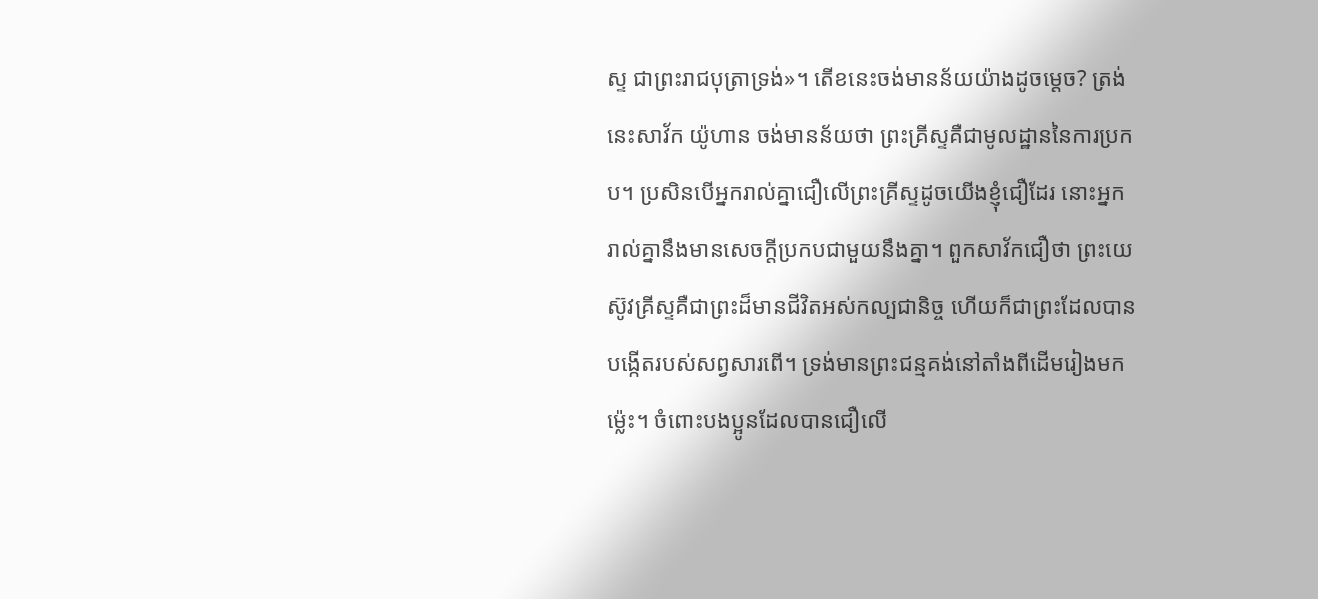ស្ទ ជាព្រះរាជបុត្រាទ្រង់»។ តើខនេះចង់មានន័យយ៉ាងដូចម្ដេច? ត្រង់នេះសាវ័ក យ៉ូហាន ចង់មានន័យថា ព្រះគ្រីស្ទគឺជាមូលដ្ឋាននៃការប្រកប។ ប្រសិនបើអ្នករាល់គ្នាជឿលើព្រះគ្រីស្ទដូចយើងខ្ញុំជឿដែរ នោះអ្នករាល់គ្នានឹងមានសេចក្តីប្រកបជាមួយនឹងគ្នា។ ពួកសាវ័កជឿថា ព្រះយេស៊ូវគ្រីស្ទគឺជាព្រះដ៏មានជីវិតអស់កល្បជានិច្ច ហើយក៏ជាព្រះដែលបានបង្កើតរបស់សព្វសារពើ។ ទ្រង់មានព្រះជន្មគង់នៅតាំងពីដើមរៀងមកម្ល៉េះ។ ចំពោះបងប្អូនដែលបានជឿលើ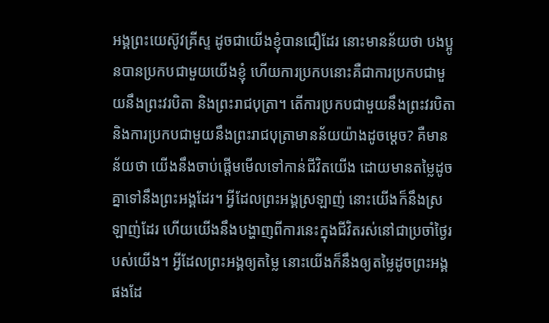អង្គព្រះយេស៊ូវគ្រីស្ទ ដូចជាយើងខ្ញុំបានជឿដែរ នោះមានន័យថា បងប្អូនបានប្រកបជាមួយយើងខ្ញុំ ហើយការប្រកបនោះគឺជាការប្រកបជាមួយនឹងព្រះវរបិតា និងព្រះរាជបុត្រា។ តើការប្រកបជាមួយនឹងព្រះវរបិតា និងការប្រកបជាមួយនឹងព្រះរាជបុត្រាមានន័យយ៉ាងដូចម្ដេច? គឺមានន័យថា យើងនឹងចាប់ផ្តើមមើលទៅកាន់ជីវិតយើង ដោយមានតម្លៃដូចគ្នាទៅនឹងព្រះអង្គដែរ។ អ្វីដែលព្រះអង្គស្រឡាញ់ នោះយើងក៏នឹងស្រឡាញ់ដែរ ហើយយើងនឹងបង្ហាញពីការនេះក្នុងជីវិតរស់នៅជាប្រចាំថ្ងៃរបស់យើង។ អ្វីដែលព្រះអង្គឲ្យតម្លៃ នោះយើងក៏នឹងឲ្យតម្លៃដូចព្រះអង្គផងដែ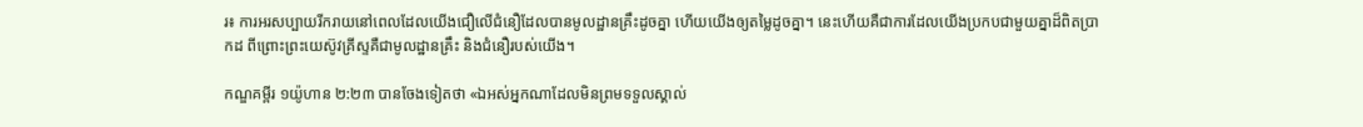រ៖ ការអរសប្បាយរីករាយនៅពេលដែលយើងជឿលើជំនឿដែលបានមូលដ្ឋានគ្រឹះដូចគ្នា ហើយយើងឲ្យតម្លៃដូចគ្នា។ នេះហើយគឺជាការដែលយើងប្រកបជាមួយគ្នាដ៏ពិតប្រាកដ ពីព្រោះព្រះយេស៊ូវគ្រីស្ទគឺជាមូលដ្ឋានគ្រឹះ និងជំនឿរបស់យើង។

កណ្ឌគម្ពីរ ១យ៉ូហាន ២:២៣ បានចែងទៀតថា «ឯអស់អ្នកណាដែលមិនព្រមទទួលស្គាល់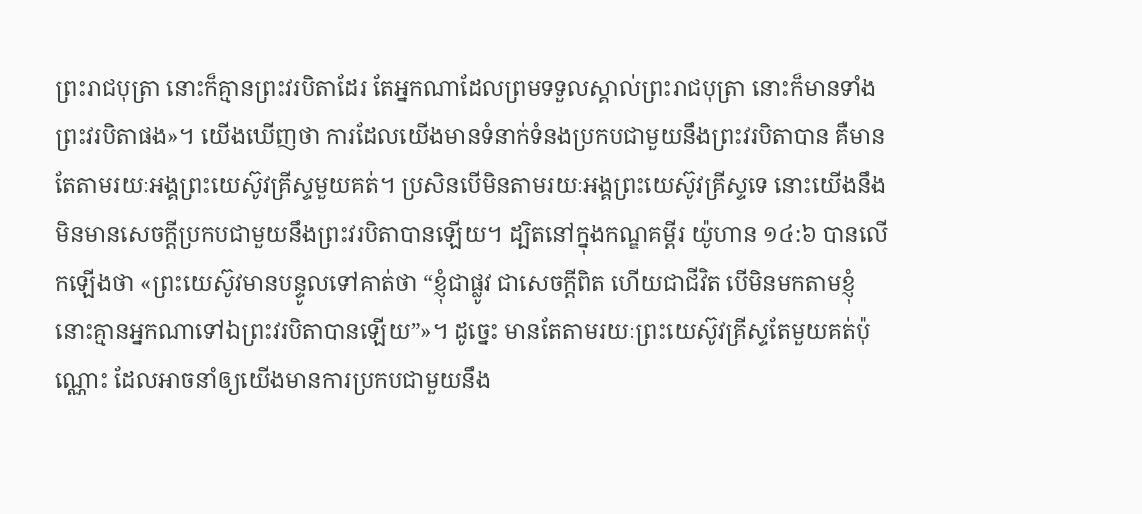ព្រះរាជបុត្រា នោះក៏គ្មានព្រះវរបិតាដែរ តែអ្នកណាដែលព្រមទទួលស្គាល់ព្រះរាជបុត្រា នោះក៏មានទាំងព្រះវរបិតាផង»។ យើងឃើញថា ការដែលយើងមានទំនាក់ទំនងប្រកបជាមួយនឹងព្រះវរបិតាបាន គឺមានតែតាមរយៈអង្គព្រះយេស៊ូវគ្រីស្ទមួយគត់។ ប្រសិនបើមិនតាមរយៈអង្គព្រះយេស៊ូវគ្រីស្ទទេ នោះយើងនឹងមិនមានសេចក្តីប្រកបជាមួយនឹងព្រះវរបិតាបានឡើយ។ ដ្បិតនៅក្នុងកណ្ឌគម្ពីរ យ៉ូហាន ១៤:៦ បានលើកឡើងថា «ព្រះយេស៊ូវមានបន្ទូលទៅគាត់ថា “ខ្ញុំជាផ្លូវ ជាសេចក្ដីពិត ហើយជាជីវិត បើមិនមកតាមខ្ញុំ នោះគ្មានអ្នកណាទៅឯព្រះវរបិតាបានឡើយ”»។ ដូច្នេះ មានតែតាមរយៈព្រះយេស៊ូវគ្រីស្ទតែមួយគត់ប៉ុណ្ណោះ ដែលអាចនាំឲ្យយើងមានការប្រកបជាមួយនឹង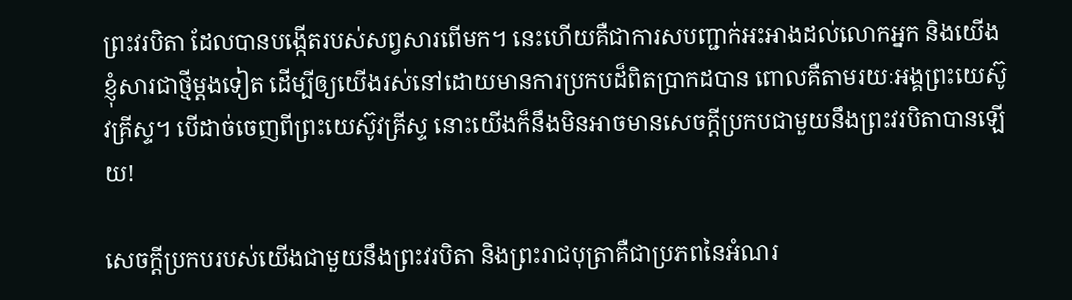ព្រះវរបិតា ដែលបានបង្កើតរបស់សព្វសារពើមក។ នេះហើយគឺជាការសបញ្ជាក់អះអាងដល់លោកអ្នក និងយើងខ្ញុំសារជាថ្មីម្តងទៀត ដើម្បីឲ្យយើងរស់នៅដោយមានការប្រកបដ៏ពិតប្រាកដបាន ពោលគឺតាមរយៈអង្គព្រះយេស៊ូវគ្រីស្ទ។ បើដាច់ចេញពីព្រះយេស៊ូវគ្រីស្ទ នោះយើងក៏នឹងមិនអាចមានសេចក្តីប្រកបជាមួយនឹងព្រះវរបិតាបានឡើយ!

សេចក្តីប្រកបរបស់យើងជាមួយនឹងព្រះវរបិតា និងព្រះរាជបុត្រាគឺជាប្រភពនៃអំណរ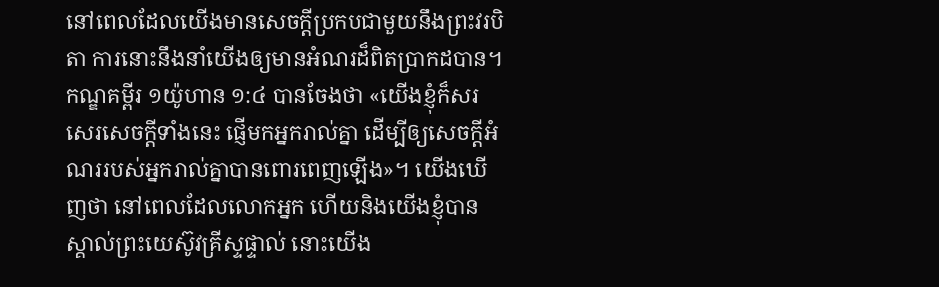នៅពេលដែលយើងមានសេចក្តីប្រកបជាមួយនឹងព្រះវរបិតា ការនោះនឹងនាំយើងឲ្យមានអំណរដ៏ពិតប្រាកដបាន។ កណ្ឌគម្ពីរ ១យ៉ូហាន ១:៤ បានចែងថា «យើងខ្ញុំក៏សរសេរសេចក្ដីទាំងនេះ ផ្ញើមកអ្នករាល់គ្នា ដើម្បីឲ្យសេចក្ដីអំណររបស់អ្នករាល់គ្នាបានពោរពេញឡើង»។ យើងឃើញថា នៅពេលដែលលោកអ្នក ហើយនិងយើងខ្ញុំបានស្គាល់ព្រះយេស៊ូវគ្រីស្ទផ្ទាល់ នោះយើង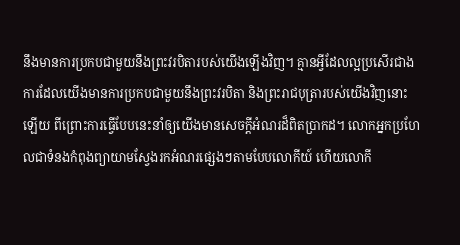នឹងមានការប្រកបជាមួយនឹងព្រះវរបិតារបស់យើងឡើងវិញ។ គ្មានអ្វីដែលល្អប្រសើរជាងការដែលយើងមានការប្រកបជាមួយនឹងព្រះវរបិតា និងព្រះរាជបុត្រារបស់យើងវិញនោះឡើយ ពីព្រោះការធ្វើបែបនេះនាំឲ្យយើងមានសេចក្តីអំណរដ៏ពិតប្រាកដ។ លោកអ្នកប្រហែលជាទំនងកំពុងព្យាយាមស្វែងរកអំណរផ្សេងៗតាមបែបលោកីយ៍ ហើយលោកី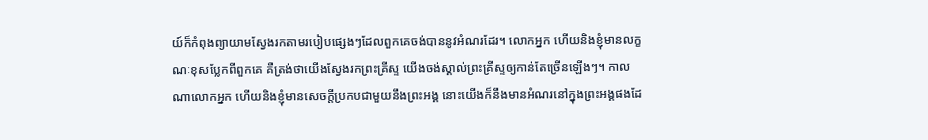យ៍ក៏កំពុងព្យាយាមស្វែងរកតាមរបៀបផ្សេងៗដែលពួកគេចង់បាននូវអំណរដែរ។ លោកអ្នក ហើយនិងខ្ញុំមានលក្ខណៈខុសប្លែកពីពួកគេ គឺត្រង់ថាយើងស្វែងរកព្រះគ្រីស្ទ យើងចង់ស្គាល់ព្រះគ្រីស្ទឲ្យកាន់តែច្រើនឡើងៗ។ កាលណាលោកអ្នក ហើយនិងខ្ញុំមានសេចក្តីប្រកបជាមួយនឹងព្រះអង្គ នោះយើងក៏នឹងមានអំណរនៅក្នុងព្រះអង្គផងដែ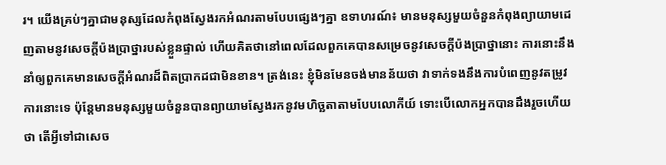រ។ យើងគ្រប់ៗគ្នាជាមនុស្សដែលកំពុងស្វែងរកអំណរតាមបែបផ្សេងៗគ្នា ឧទាហរណ៍៖ មានមនុស្សមួយចំនួនកំពុងព្យាយាមដេញតាមនូវសេចក្តីប៉ងប្រាថ្នារបស់ខ្លួនផ្ទាល់ ហើយគិតថានៅពេលដែលពួកគេបានសម្រេចនូវសេចក្តីប៉ងប្រាថ្នានោះ ការនោះនឹងនាំឲ្យពួកគេមានសេចក្តីអំណរដ៏ពិតប្រាកដជាមិនខាន។ ត្រង់នេះ ខ្ញុំមិនមែនចង់មានន័យថា វាទាក់ទងនឹងការបំពេញនូវតម្រូវការនោះទេ ប៉ុន្តែមានមនុស្សមួយចំនួនបានព្យាយាមស្វែងរកនូវមហិច្ឆតាតាមបែបលោកីយ៍ ទោះបើលោកអ្នកបានដឹងរួចហើយថា តើអ្វីទៅជាសេច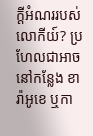ក្តីអំណររបស់លោកីយ៍? ប្រហែលជាអាចនៅកន្លែង ខារ៉ាអូខេ ឬកា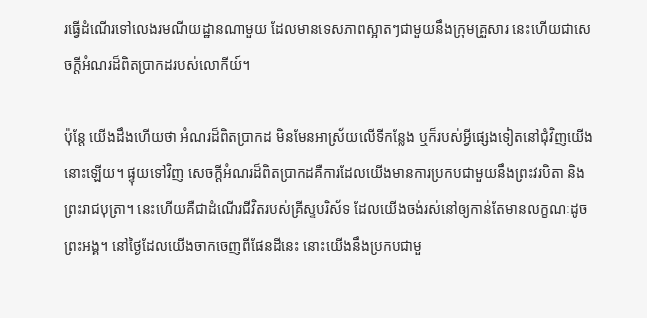រធ្វើដំណើរទៅលេងរមណីយដ្ឋានណាមួយ ដែលមានទេសភាពស្អាតៗជាមួយនឹងក្រុមគ្រួសារ នេះហើយជាសេចក្តីអំណរដ៏ពិតប្រាកដរបស់លោកីយ៍។

ប៉ុន្តែ យើងដឹងហើយថា អំណរដ៏ពិតប្រាកដ មិនមែនអាស្រ័យលើទីកន្លែង ឬក៏របស់អ្វីផ្សេងទៀតនៅជុំវិញយើងនោះឡើយ។ ផ្ទុយទៅវិញ សេចក្ដីអំណរដ៏ពិតប្រាកដគឺការដែលយើងមានការប្រកបជាមួយនឹងព្រះវរបិតា និងព្រះរាជបុត្រា។ នេះហើយគឺជាដំណើរជីវិតរបស់គ្រីស្ទបរិស័ទ ដែលយើងចង់រស់នៅឲ្យកាន់តែមានលក្ខណៈដូចព្រះអង្គ។ នៅថ្ងៃដែលយើងចាកចេញពីផែនដីនេះ នោះយើងនឹងប្រកបជាមួ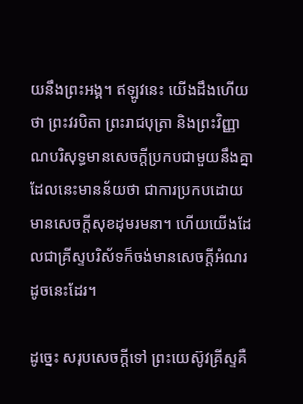យនឹងព្រះអង្គ។ ឥឡូវនេះ យើងដឹងហើយថា ព្រះវរបិតា ព្រះរាជបុត្រា និងព្រះវិញ្ញាណបរិសុទ្ធមានសេចក្ដីប្រកបជាមួយនឹងគ្នា ដែលនេះមានន័យថា ជាការប្រកបដោយមានសេចក្តីសុខដុមរមនា។ ហើយយើងដែលជាគ្រីស្ទបរិស័ទក៏ចង់មានសេចក្តីអំណរដូចនេះដែរ។

ដូច្នេះ សរុបសេចក្ដីទៅ ព្រះយេស៊ូវគ្រីស្ទគឺ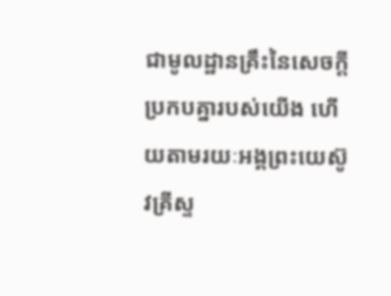ជាមូលដ្ឋានគ្រឹះនៃសេចក្ដីប្រកបគ្នារបស់យើង ហើយតាមរយៈអង្គព្រះយេស៊ូវគ្រីស្ទ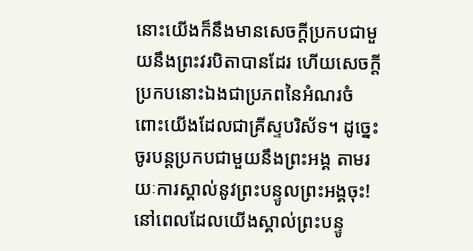នោះយើងក៏នឹងមានសេចក្ដីប្រកបជាមួយនឹងព្រះវរបិតាបានដែរ ហើយសេចក្តីប្រកបនោះឯងជាប្រភពនៃអំណរចំពោះយើងដែលជាគ្រីស្ទបរិស័ទ។ ដូច្នេះ ចូរបន្តប្រកបជាមួយនឹងព្រះអង្គ តាមរយៈការស្គាល់នូវព្រះបន្ទូលព្រះអង្គចុះ! នៅពេលដែលយើងស្គាល់ព្រះបន្ទូ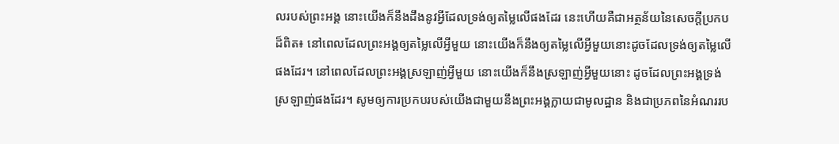លរបស់ព្រះអង្គ នោះយើងក៏នឹងដឹងនូវអ្វីដែលទ្រង់ឲ្យតម្លៃលើផងដែរ នេះហើយគឺជាអត្ថន័យនៃសេចក្តីប្រកបដ៏ពិត៖ នៅពេលដែលព្រះអង្គឲ្យតម្លៃលើអ្វីមួយ នោះយើងក៏នឹងឲ្យតម្លៃលើអ្វីមួយនោះដូចដែលទ្រង់ឲ្យតម្លៃលើផងដែរ។ នៅពេលដែលព្រះអង្គស្រឡាញ់អ្វីមួយ នោះយើងក៏នឹងស្រឡាញ់អ្វីមួយនោះ ដូចដែលព្រះអង្គទ្រង់ស្រឡាញ់ផងដែរ។ សូមឲ្យការប្រកបរបស់យើងជាមួយនឹងព្រះអង្គក្លាយជាមូលដ្ឋាន និងជាប្រភពនៃអំណររប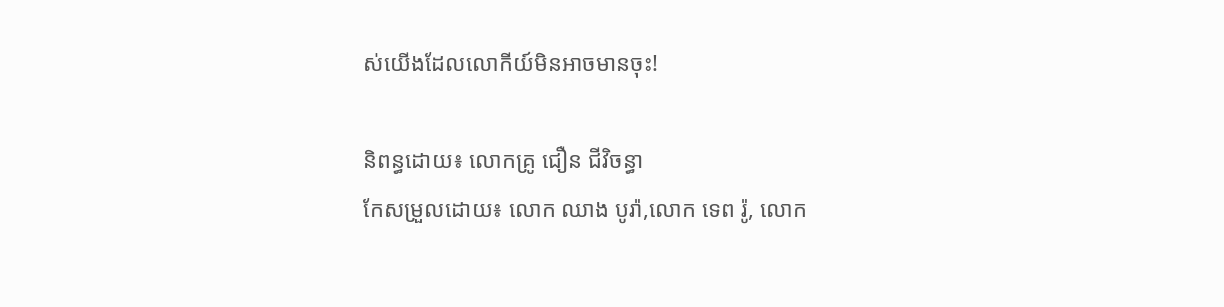ស់យើងដែលលោកីយ៍មិនអាចមានចុះ!

និពន្ធដោយ៖ លោកគ្រូ ជឿន ជីវិចន្ធា
កែសម្រួលដោយ៖ លោក ឈាង បូរ៉ា,លោក ទេព រ៉ូ, លោក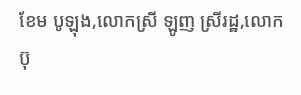ខែម បូឡុង,លោកស្រី ឡូញ ស្រីរដ្ឋ,លោក ប៊ុ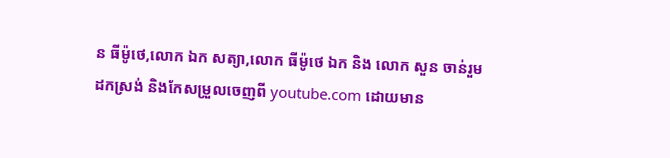ន ធីម៉ូថេ,លោក ឯក សត្យា,លោក ធីម៉ូថេ ឯក និង លោក សួន ចាន់រួម
ដកស្រង់ និងកែសម្រួលចេញពី youtube.com ដោយមាន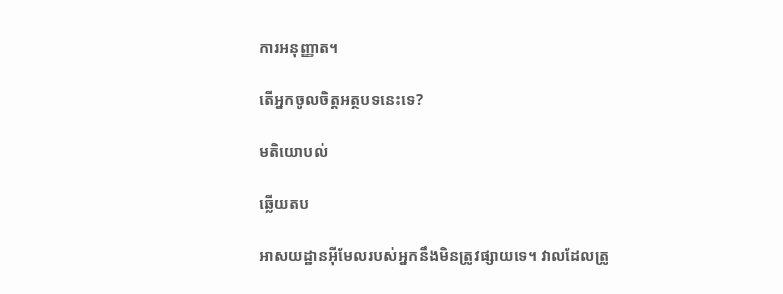ការអនុញ្ញាត។

តើអ្នកចូលចិត្តអត្ថបទនេះទេ?

មតិយោបល់

ឆ្លើយតប

អាសយដ្ឋានអ៊ីមែលរបស់អ្នកនឹងមិនត្រូវផ្សាយទេ។ វាលដែលត្រូ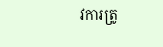វការត្រូ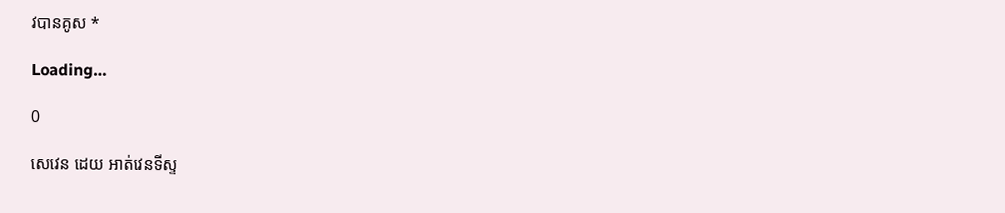វបានគូស *

Loading…

0

សេវេន ដេយ អាត់វេនទីស្ទ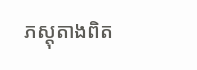ភស្ដុតាងពិត